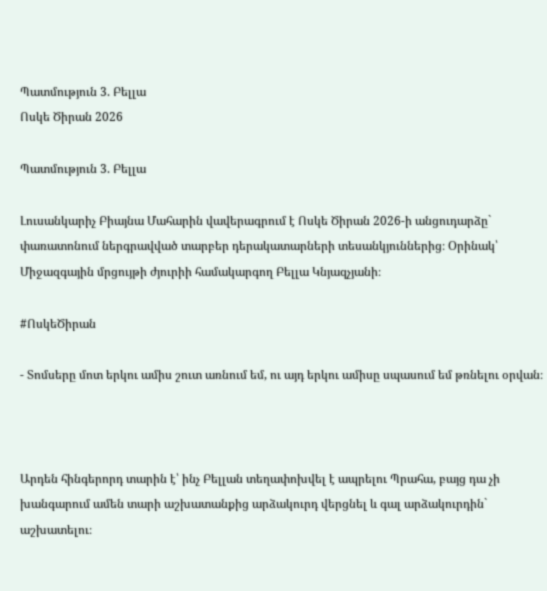Պատմություն 3. Բելլա
Ոսկե Ծիրան 2026

Պատմություն 3. Բելլա

Լուսանկարիչ Բիայնա Մահարին վավերագրում է Ոսկե Ծիրան 2026-ի անցուդարձը` փառատոնում ներգրավված տարբեր դերակատարների տեսանկյուններից։ Օրինակ՝ Միջազգային մրցույթի ժյուրիի համակարգող Բելլա Կնյազչյանի։

#ՈսկեԾիրան

- Տոմսերը մոտ երկու ամիս շուտ առնում եմ, ու այդ երկու ամիսը սպասում եմ թռնելու օրվան։



Արդեն հինգերորդ տարին է՝ ինչ Բելլան տեղափոխվել է ապրելու Պրահա, բայց դա չի խանգարում ամեն տարի աշխատանքից արձակուրդ վերցնել և գալ արձակուրդին` աշխատելու։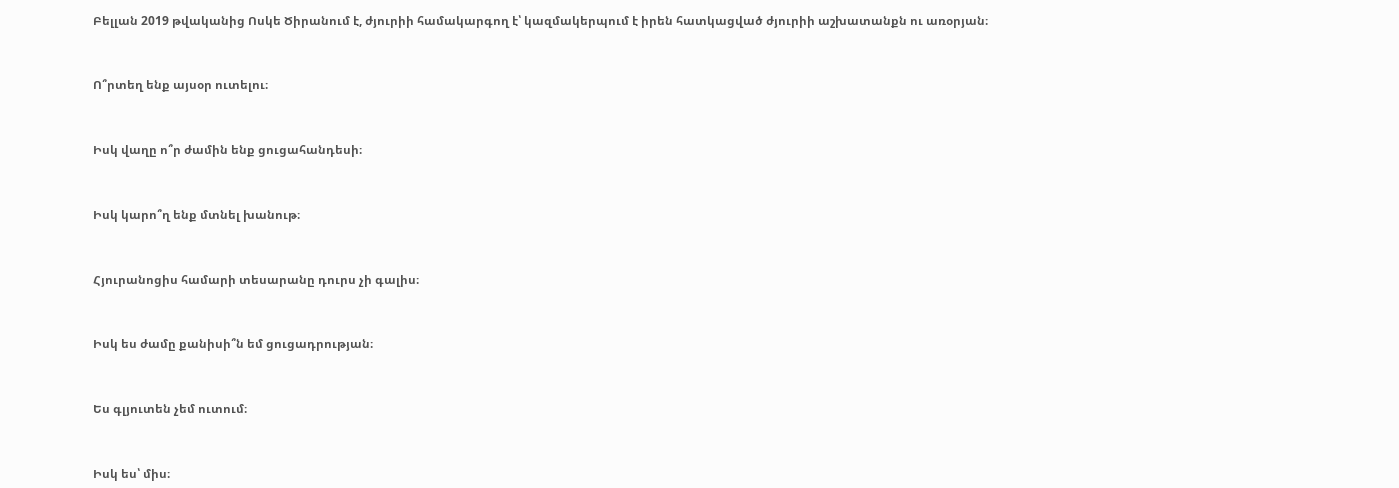Բելլան 2019 թվականից Ոսկե Ծիրանում է, ժյուրիի համակարգող է՝ կազմակերպում է իրեն հատկացված ժյուրիի աշխատանքն ու առօրյան։



Ո՞րտեղ ենք այսօր ուտելու։



Իսկ վաղը ո՞ր ժամին ենք ցուցահանդեսի։



Իսկ կարո՞ղ ենք մտնել խանութ։



Հյուրանոցիս համարի տեսարանը դուրս չի գալիս։



Իսկ ես ժամը քանիսի՞ն եմ ցուցադրության։



Ես գլյուտեն չեմ ուտում։



Իսկ ես՝ միս։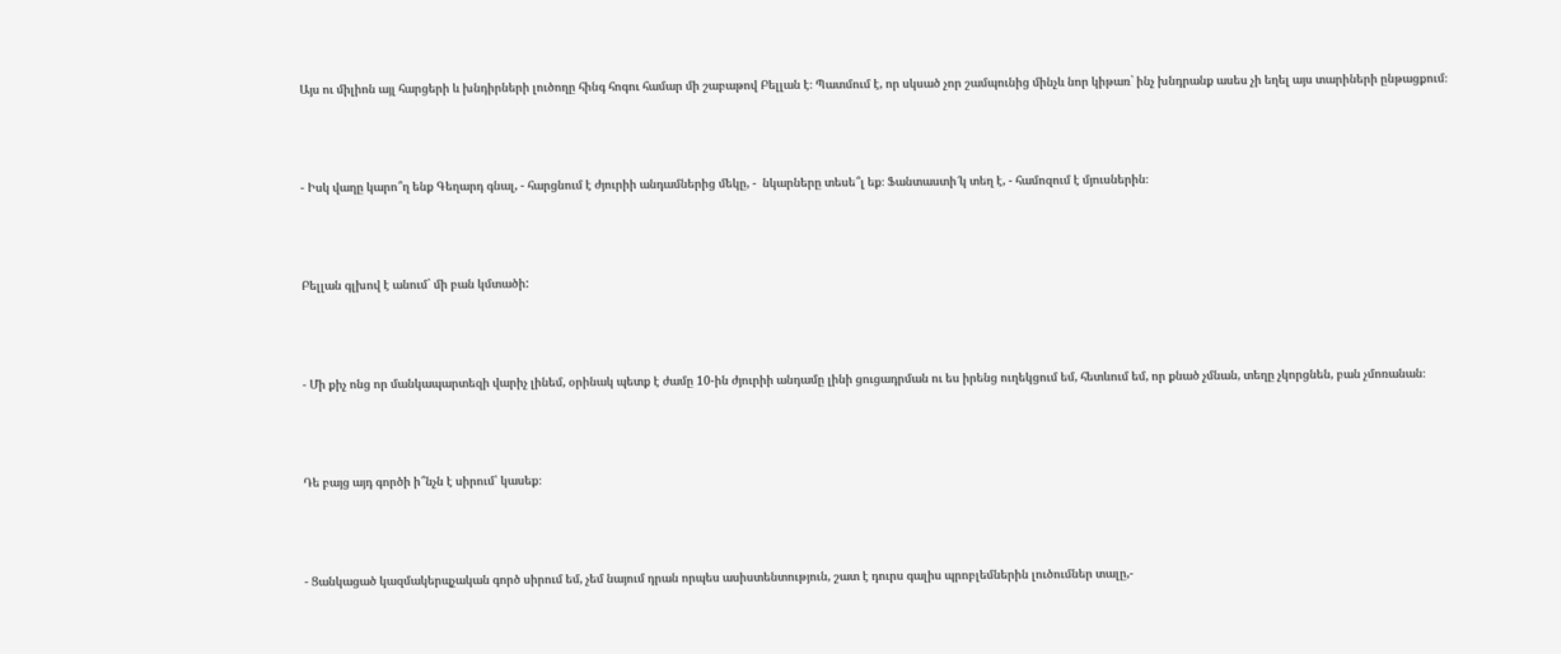Այս ու միլիոն այլ հարցերի և խնդիրների լուծողը հինգ հոգու համար մի շաբաթով Բելլան է։ Պատմում է, որ սկսած չոր շամպունից մինչև նոր կիթառ` ինչ խնդրանք ասես չի եղել այս տարիների ընթացքում։



- Իսկ վաղը կարո՞ղ ենք Գեղարդ գնալ, - հարցնում է ժյուրիի անդամներից մեկը, -  նկարները տեսե՞լ եք։ Ֆանտաստի՜կ տեղ է, - համոզում է մյուսներին։



Բելլան գլխով է անում` մի բան կմտածի:



- Մի քիչ ոնց որ մանկապարտեզի վարիչ լինեմ, օրինակ պետք է ժամը 10-ին ժյուրիի անդամը լինի ցուցադրման ու ես իրենց ուղեկցում եմ, հետևում եմ, որ քնած չմնան, տեղը չկորցնեն, բան չմոռանան։



Դե բայց այդ գործի ի՞նչն է սիրում՝ կասեք։



- Ցանկացած կազմակերպչական գործ սիրում եմ, չեմ նայում դրան որպես ասիստենտություն, շատ է դուրս գալիս պրոբլեմներին լուծումներ տալը,-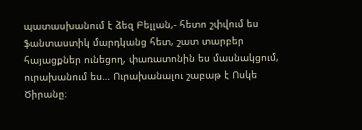պատասխանում է ձեզ Բելլան,- հետո շփվում ես ֆանտաստիկ մարդկանց հետ, շատ տարբեր հայացքներ ունեցող, փառատոնին ես մասնակցում, ուրախանում ես… Ուրախանալու շաբաթ է Ոսկե Ծիրանը։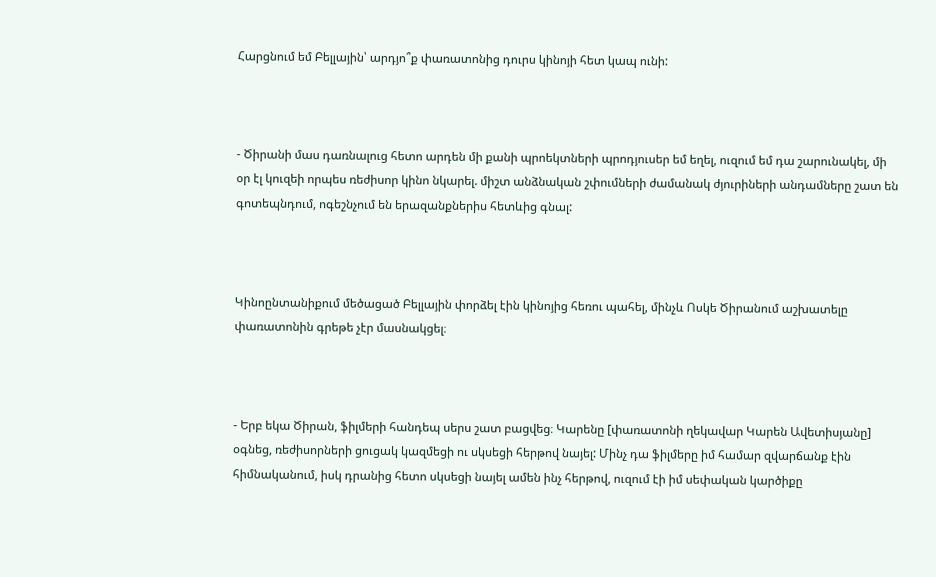Հարցնում եմ Բելլային՝ արդյո՞ք փառատոնից դուրս կինոյի հետ կապ ունի:



- Ծիրանի մաս դառնալուց հետո արդեն մի քանի պրոեկտների պրոդյուսեր եմ եղել, ուզում եմ դա շարունակել, մի օր էլ կուզեի որպես ռեժիսոր կինո նկարել. միշտ անձնական շփումների ժամանակ ժյուրիների անդամները շատ են գոտեպնդում, ոգեշնչում են երազանքներիս հետևից գնալ:



Կինոընտանիքում մեծացած Բելլային փորձել էին կինոյից հեռու պահել, մինչև Ոսկե Ծիրանում աշխատելը փառատոնին գրեթե չէր մասնակցել։



- Երբ եկա Ծիրան, ֆիլմերի հանդեպ սերս շատ բացվեց։ Կարենը [փառատոնի ղեկավար Կարեն Ավետիսյանը] օգնեց, ռեժիսորների ցուցակ կազմեցի ու սկսեցի հերթով նայել: Մինչ դա ֆիլմերը իմ համար զվարճանք էին հիմնականում, իսկ դրանից հետո սկսեցի նայել ամեն ինչ հերթով, ուզում էի իմ սեփական կարծիքը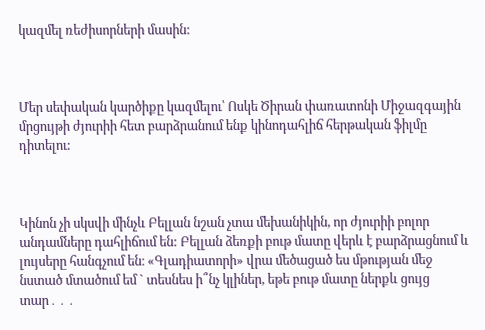կազմել ռեժիսորների մասին:



Մեր սեփական կարծիքը կազմելու՝ Ոսկե Ծիրան փառատոնի Միջազգային մրցույթի ժյուրիի հետ բարձրանում ենք կինոդահլիճ հերթական ֆիլմը դիտելու:



Կինոն չի սկսվի մինչև Բելլան նշան չտա մեխանիկին, որ ժյուրիի բոլոր անդամները դահլիճում են: Բելլան ձեռքի բութ մատը վերև է բարձրացնում և լույսերը հանգչում են։ «Գլադիատորի» վրա մեծացած ես մթության մեջ նստած մտածում եմ ` տեսնես ի՞նչ կլիներ, եթե բութ մատը ներքև ցույց տար․․․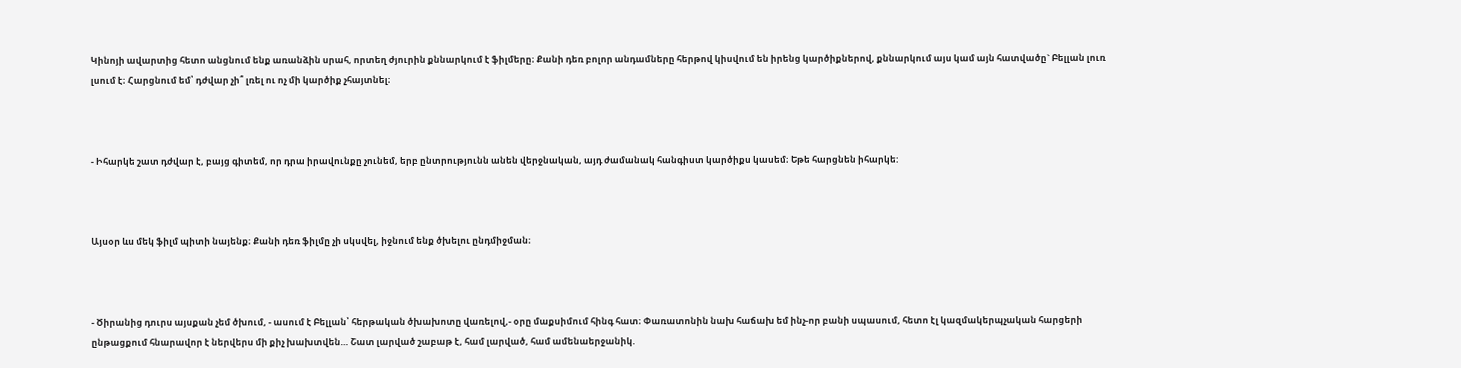Կինոյի ավարտից հետո անցնում ենք առանձին սրահ, որտեղ ժյուրին քննարկում է ֆիլմերը։ Քանի դեռ բոլոր անդամները հերթով կիսվում են իրենց կարծիքներով, քննարկում այս կամ այն հատվածը` Բելլան լուռ լսում է։ Հարցնում եմ՝ դժվար չի՞ լռել ու ոչ մի կարծիք չհայտնել։



- Իհարկե շատ դժվար է, բայց գիտեմ, որ դրա իրավունքը չունեմ, երբ ընտրությունն անեն վերջնական, այդ ժամանակ հանգիստ կարծիքս կասեմ։ Եթե հարցնեն իհարկե:



Այսօր ևս մեկ ֆիլմ պիտի նայենք։ Քանի դեռ ֆիլմը չի սկսվել, իջնում ենք ծխելու ընդմիջման։



- Ծիրանից դուրս այսքան չեմ ծխում, - ասում է Բելլան՝ հերթական ծխախոտը վառելով,- օրը մաքսիմում հինգ հատ։ Փառատոնին նախ հաճախ եմ ինչ-որ բանի սպասում, հետո էլ կազմակերպչական հարցերի ընթացքում հնարավոր է ներվերս մի քիչ խախտվեն… Շատ լարված շաբաթ է, համ լարված, համ ամենաերջանիկ.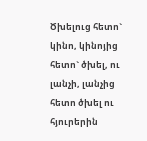Ծխելուց հետո` կինո, կինոյից հետո` ծխել, ու լանչի, լանչից հետո ծխել ու հյուրերին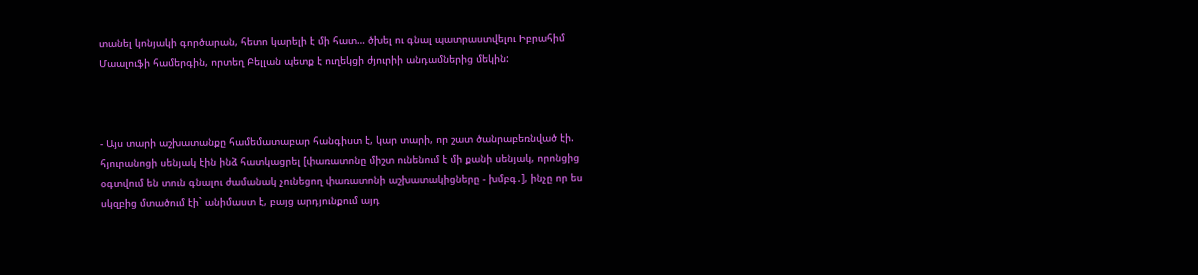տանել կոնյակի գործարան, հետո կարելի է մի հատ… ծխել ու գնալ պատրաստվելու Իբրահիմ Մաալուֆի համերգին, որտեղ Բելլան պետք է ուղեկցի ժյուրիի անդամներից մեկին:



- Այս տարի աշխատանքը համեմատաբար հանգիստ է, կար տարի, որ շատ ծանրաբեռնված էի. հյուրանոցի սենյակ էին ինձ հատկացրել [փառատոնը միշտ ունենում է մի քանի սենյակ, որոնցից օգտվում են տուն գնալու ժամանակ չունեցող փառատոնի աշխատակիցները - խմբգ․], ինչը որ ես սկզբից մտածում էի` անիմաստ է, բայց արդյունքում այդ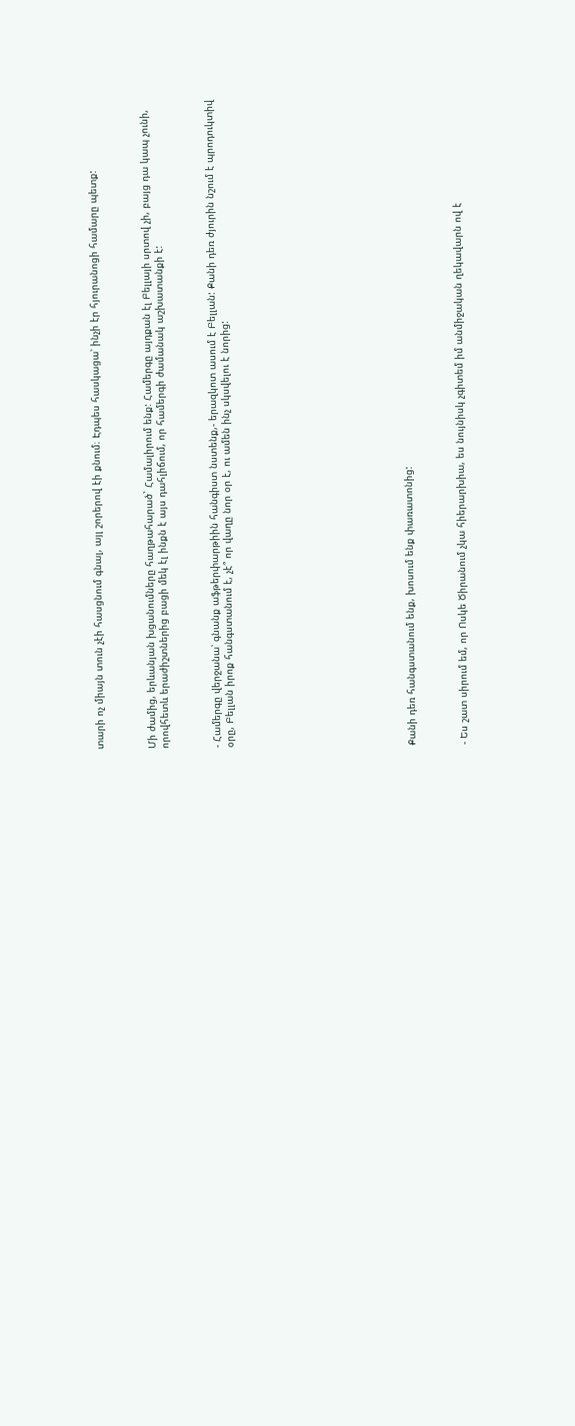տարի ոչ միայն տուն չէի հասցնում գնալ, այլ շորերով էի քնում։ Էդպես հասկացա՝ ինչի էր հյուրանոցի համարը պետք:



Մի ժամից, երևանյան խցանումները հաղթահարած` Համալիրում ենք: Համերգը այդքան էլ Բելլայի սրտով չի, բայց դա կապ չունի, որովհետև երաժիշտներից բացի մեկ էլ ինքն է այս դահլիճում, որ համերգի ժամանակ աշխատանքի է:



- Համերգը վերջանա՝ գնանք աֆթերփարթիին հանգիստ նստենք,- երազկոտ ասում է Բելլան: Քանի դեռ ժյուրին նշում է պրոդուկտիվ օրը, Բելլան իրոք հանգստանում է, չէ՞ որ վաղը նոր օր է, ու ամեն ինչ սկսվելու է նորից:













Քանի դեռ հանգստանում ենք, խոսում ենք փառատոնից:



- Ես շատ սիրում եմ, որ Ոսկե Ծիրանում չկա հիերարխիա, ես նույնիսկ չգիտեմ իմ անմիջական ղեկավարն ով է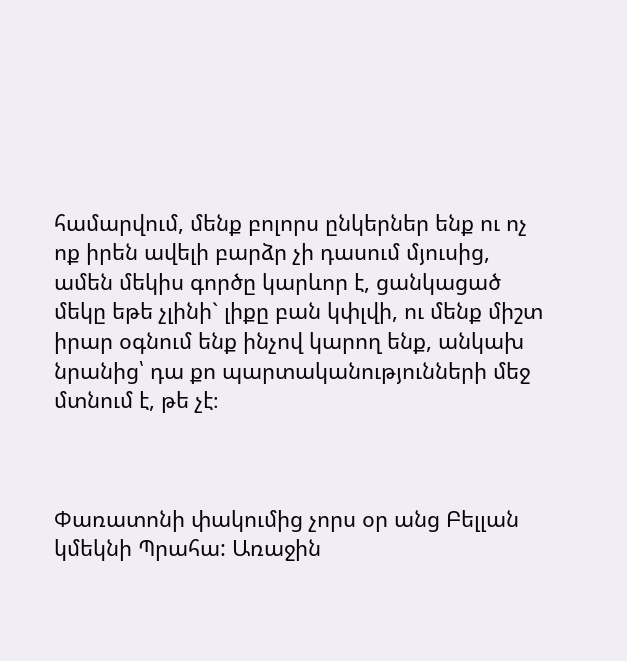համարվում, մենք բոլորս ընկերներ ենք ու ոչ ոք իրեն ավելի բարձր չի դասում մյուսից, ամեն մեկիս գործը կարևոր է, ցանկացած մեկը եթե չլինի` լիքը բան կփլվի, ու մենք միշտ իրար օգնում ենք ինչով կարող ենք, անկախ նրանից՝ դա քո պարտականությունների մեջ մտնում է, թե չէ։



Փառատոնի փակումից չորս օր անց Բելլան կմեկնի Պրահա: Առաջին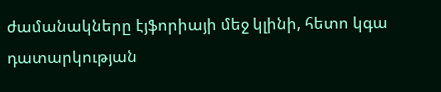ժամանակները էյֆորիայի մեջ կլինի, հետո կգա դատարկության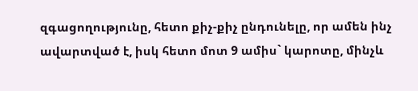զգացողությունը, հետո քիչ-քիչ ընդունելը, որ ամեն ինչ ավարտված է, իսկ հետո մոտ 9 ամիս` կարոտը, մինչև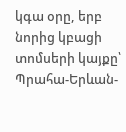կգա օրը, երբ նորից կբացի տոմսերի կայքը՝ Պրահա-Երևան-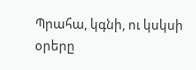Պրահա, կգնի, ու կսկսի օրերը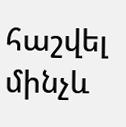հաշվել մինչև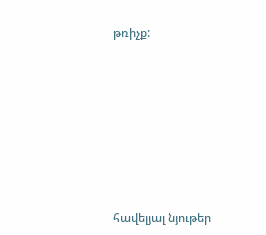թռիչք:









հավելյալ նյութեր